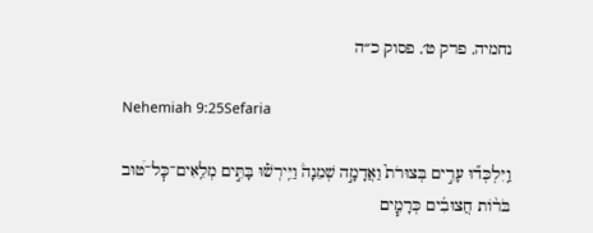נחמיה, פרק ט׳, פסוק כ״ה

Nehemiah 9:25Sefaria

וַֽיִּלְכְּד֞וּ עָרִ֣ים בְּצוּרֹת֮ וַאֲדָמָ֣ה שְׁמֵנָה֒ וַיִּֽירְשׁ֡וּ בָּתִּ֣ים מְלֵֽאִים־כׇּל־ט֠וּב בֹּר֨וֹת חֲצוּבִ֜ים כְּרָמִ֧ים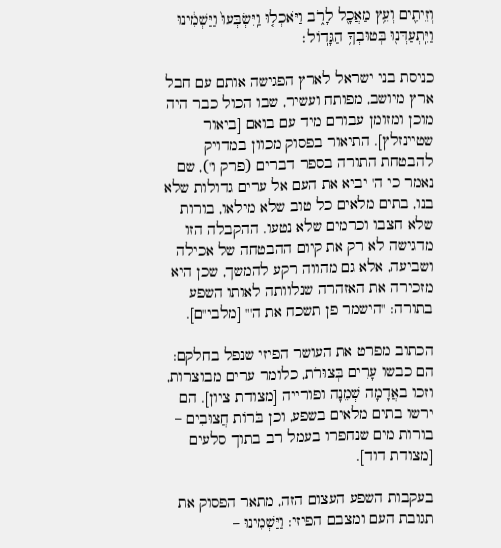וְזֵיתִ֛ים וְעֵ֥ץ מַאֲכָ֖ל לָרֹ֑ב וַיֹּאכְל֤וּ וַֽיִּשְׂבְּעוּ֙ וַיַּשְׁמִ֔ינוּ וַיִּֽתְעַדְּנ֖וּ בְּטוּבְךָ֥ הַגָּדֽוֹל׃

כניסת בני ישראל לארץ הפגישה אותם עם חבל ארץ מיושב, מפותח ועשיר, שבו הכול כבר היה מוכן ומזומן עבורם מיד עם בואם [ביאור שטיינזלץ]. התיאור בפסוק מכוון במדויק להבטחת התורה בספר דברים (פרק ו'), שם נאמר כי ה' יביא את העם אל ערים גדולות שלא בנו, בתים מלאים כל טוב שלא מילאו, בורות שלא חצבו וכרמים שלא נטעו. ההקבלה הזו מדגישה לא רק את קיום ההבטחה של אכילה ושביעה, אלא גם מהווה רקע להמשך, שכן היא מזכירה את האזהרה שנלוותה לאותו השפע בתורה: "הישמר פן תשכח את ה'" [מלבי"ם].

הכתוב מפרט את העושר הפיזי שנפל בחלקם: הם כבשו עָרִים בְּצוּרֹת, כלומר ערים מבוצרות, וזכו באֲדָמָה שְׁמֵנָה ופורייה [מצודת ציון]. הם ירשו בתים מלאים בשפע, וכן בֹּרוֹת חֲצוּבִים – בורות מים שנחפרו בעמל רב בתוך סלעים [מצודת דוד].

בעקבות השפע העצום הזה, מתאר הפסוק את תגובת העם ומצבם הפיזי: וַיַּשְׁמִינוּ –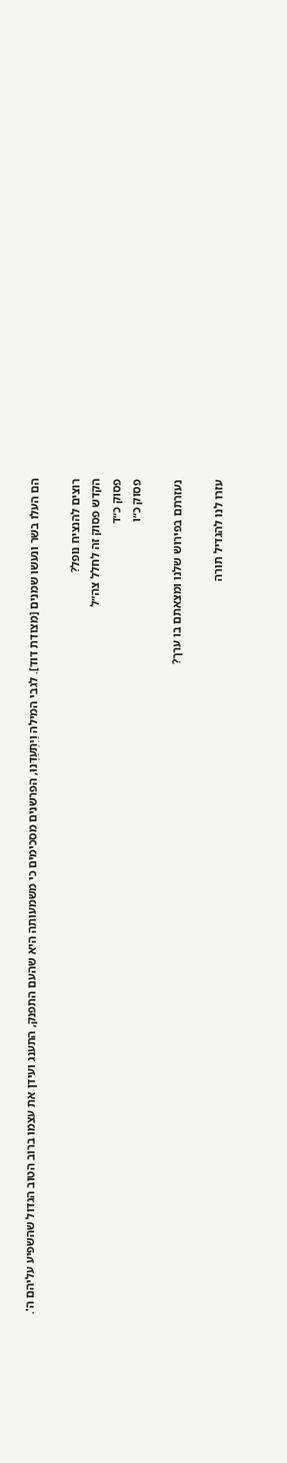הם העלו בשר ונעשו שמנים [מצודת דוד]. לגבי המילה וַיִּתְעַדְּנוּ, הפרשנים מסכימים כי משמעותה היא שהעם התפנק, התענג ועידן את עצמו ברוב הטוב הגדול שהשפיע עליהם ה'.

רוצים להנציח נופל?
הקדש פסוק זה לחלל צה״ל
פסוק כ״ד
פסוק כ״ו

נעזרתם בפירוש שלנו ומצאתם בו ערך?

עזרו לנו להגדיל תורה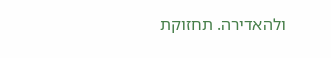ולהאדירה. תחזוקת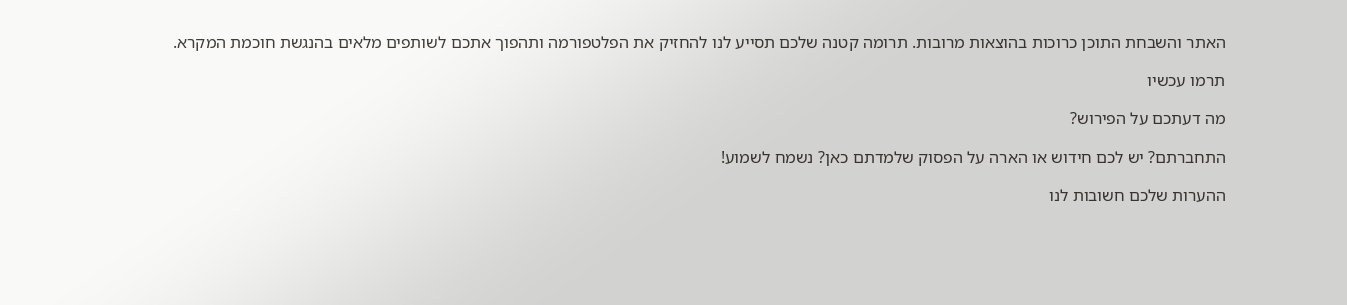האתר והשבחת התוכן כרוכות בהוצאות מרובות. תרומה קטנה שלכם תסייע לנו להחזיק את הפלטפורמה ותהפוך אתכם לשותפים מלאים בהנגשת חוכמת המקרא.

תרמו עכשיו

מה דעתכם על הפירוש?

התחברתם? יש לכם חידוש או הארה על הפסוק שלמדתם כאן? נשמח לשמוע!

ההערות שלכם חשובות לנו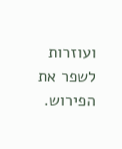ועוזרות לשפר את הפירוש.